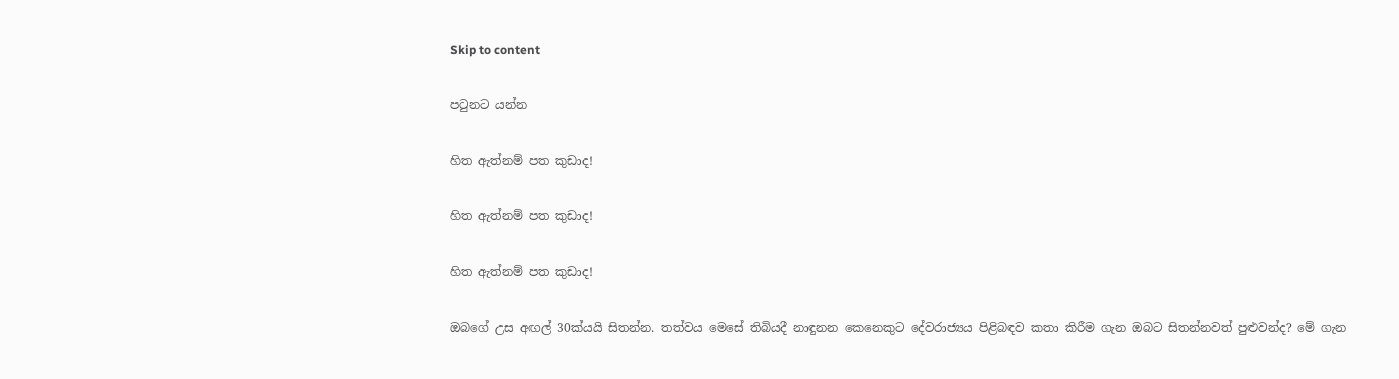Skip to content

පටුනට යන්න

හිත ඇත්නම් පත කුඩාද!

හිත ඇත්නම් පත කුඩාද!

හිත ඇත්නම් පත කුඩාද!

ඔබගේ උස අඟල් 30ක්යයි සිතන්න. තත්වය මෙසේ තිබියදී නාඳුනන කෙනෙකුට දේවරාජ්‍යය පිළිබඳව කතා කිරීම ගැන ඔබට සිතන්නවත් පුළුවන්ද? මේ ගැන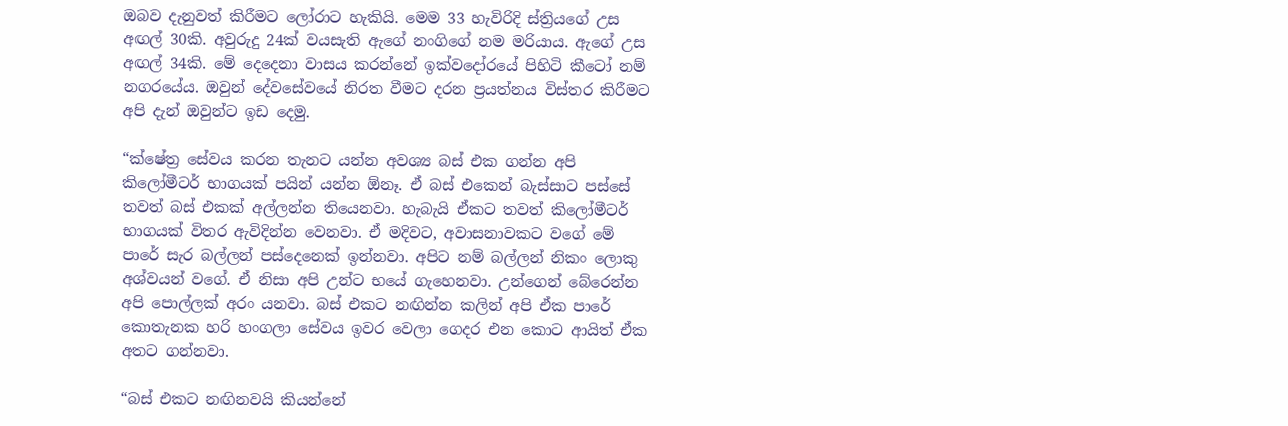ඔබව දැනුවත් කිරීමට ලෝරාට හැකියි. මෙම 33 හැවිරිදි ස්ත්‍රියගේ උස අඟල් 30කි. අවුරුදු 24ක් වයසැති ඇගේ නංගිගේ නම මරියාය. ඇගේ උස අඟල් 34කි. මේ දෙදෙනා වාසය කරන්නේ ඉක්වදෝරයේ පිහිටි කීටෝ නම් නගරයේය. ඔවුන් දේවසේවයේ නිරත වීමට දරන ප්‍රයත්නය විස්තර කිරීමට අපි දැන් ඔවුන්ට ඉඩ දෙමු.

“ක්ෂේත්‍ර සේවය කරන තැනට යන්න අවශ්‍ය බස් එක ගන්න අපි කිලෝමීටර් භාගයක් පයින් යන්න ඕනෑ. ඒ බස් එකෙන් බැස්සාට පස්සේ තවත් බස් එකක් අල්ලන්න තියෙනවා. හැබැයි ඒකට තවත් කිලෝමීටර් භාගයක් විතර ඇවිදින්න වෙනවා. ඒ මදිවට, අවාසනාවකට වගේ මේ පාරේ සැර බල්ලන් පස්දෙනෙක් ඉන්නවා. අපිට නම් බල්ලන් නිකං ලොකු අශ්වයන් වගේ. ඒ නිසා අපි උන්ට භයේ ගැහෙනවා. උන්ගෙන් බේරෙන්න අපි පොල්ලක් අරං යනවා. බස් එකට නඟින්න කලින් අපි ඒක පාරේ කොතැනක හරි හංගලා සේවය ඉවර වෙලා ගෙදර එන කොට ආයිත් ඒක අතට ගන්නවා.

“බස් එකට නඟිනවයි කියන්නේ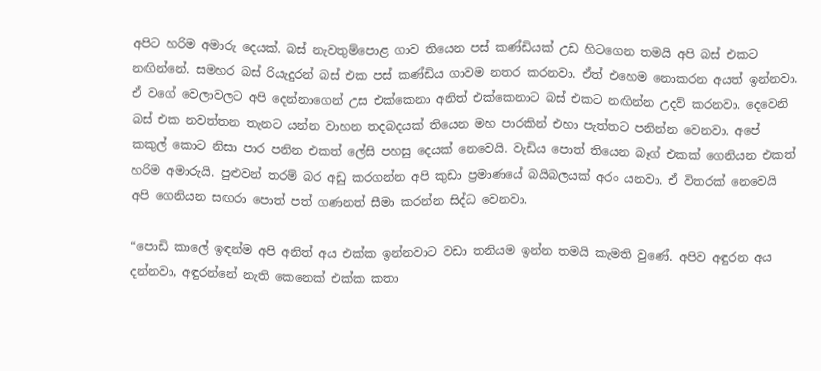අපිට හරිම අමාරු දෙයක්. බස් නැවතුම්පොළ ගාව තියෙන පස් කණ්ඩියක් උඩ හිටගෙන තමයි අපි බස් එකට නඟින්නේ. සමහර බස් රියැදුරන් බස් එක පස් කණ්ඩිය ගාවම නතර කරනවා. ඒත් එහෙම නොකරන අයත් ඉන්නවා. ඒ වගේ වෙලාවලට අපි දෙන්නාගෙන් උස එක්කෙනා අනිත් එක්කෙනාට බස් එකට නඟින්න උදව් කරනවා. දෙවෙනි බස් එක නවත්තන තැනට යන්න වාහන තදබදයක් තියෙන මහ පාරකින් එහා පැත්තට පනින්න වෙනවා. අපේ කකුල් කොට නිසා පාර පනින එකත් ලේසි පහසු දෙයක් නෙවෙයි. වැඩිය පොත් තියෙන බෑග් එකක් ගෙනියන එකත් හරිම අමාරුයි. පුළුවන් තරම් බර අඩු කරගන්න අපි කුඩා ප්‍රමාණයේ බයිබලයක් අරං යනවා. ඒ විතරක් නෙවෙයි අපි ගෙනියන සඟරා පොත් පත් ගණනත් සීමා කරන්න සිද්ධ වෙනවා.

“පොඩි කාලේ ඉඳන්ම අපි අනිත් අය එක්ක ඉන්නවාට වඩා තනියම ඉන්න තමයි කැමති වුණේ. අපිව අඳුරන අය දන්නවා, අඳුරන්නේ නැති කෙනෙක් එක්ක කතා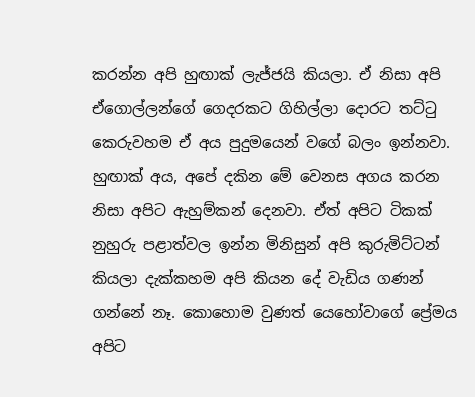කරන්න අපි හුඟාක් ලැජ්ජයි කියලා. ඒ නිසා අපි ඒගොල්ලන්ගේ ගෙදරකට ගිහිල්ලා දොරට තට්ටු කෙරුවහම ඒ අය පුදුමයෙන් වගේ බලං ඉන්නවා. හුඟාක් අය, අපේ දකින මේ වෙනස අගය කරන නිසා අපිට ඇහුම්කන් දෙනවා. ඒත් අපිට ටිකක් නුහුරු පළාත්වල ඉන්න මිනිසුන් අපි කුරුමිට්ටන් කියලා දැක්කහම අපි කියන දේ වැඩිය ගණන් ගන්නේ නෑ. කොහොම වුණත් යෙහෝවාගේ ප්‍රේමය අපිට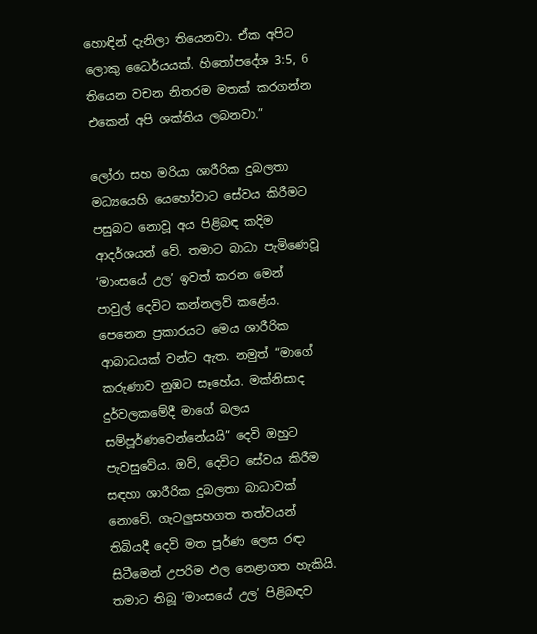හොඳින් දැනිලා තියෙනවා. ඒක අපිට ලොකු ධෛර්යයක්. හිතෝපදේශ 3:5, 6 තියෙන වචන නිතරම මතක් කරගන්න එකෙන් අපි ශක්තිය ලබනවා.”

ලෝරා සහ මරියා ශාරීරික දුබලතා මධ්‍යයෙහි යෙහෝවාට සේවය කිරීමට පසුබට නොවූ අය පිළිබඳ කදිම ආදර්ශයන් වේ. තමාට බාධා පැමිණෙවූ ‘මාංසයේ උල’ ඉවත් කරන මෙන් පාවුල් දෙවිට කන්නලව් කළේය. පෙනෙන ප්‍රකාරයට මෙය ශාරීරික ආබාධයක් වන්ට ඇත. නමුත් “මාගේ කරුණාව නුඹට සෑහේය. මක්නිසාද දුර්වලකමේදී මාගේ බලය සම්පූර්ණවෙන්නේයයි” දෙවි ඔහුට පැවසුවේය. ඔව්, දෙවිට සේවය කිරීම සඳහා ශාරීරික දුබලතා බාධාවක් නොවේ. ගැටලුසහගත තත්වයන් තිබියදී දෙවි මත පූර්ණ ලෙස රඳා සිටීමෙන් උපරිම ඵල නෙළාගත හැකියි. තමාට තිබූ ‘මාංසයේ උල’ පිළිබඳව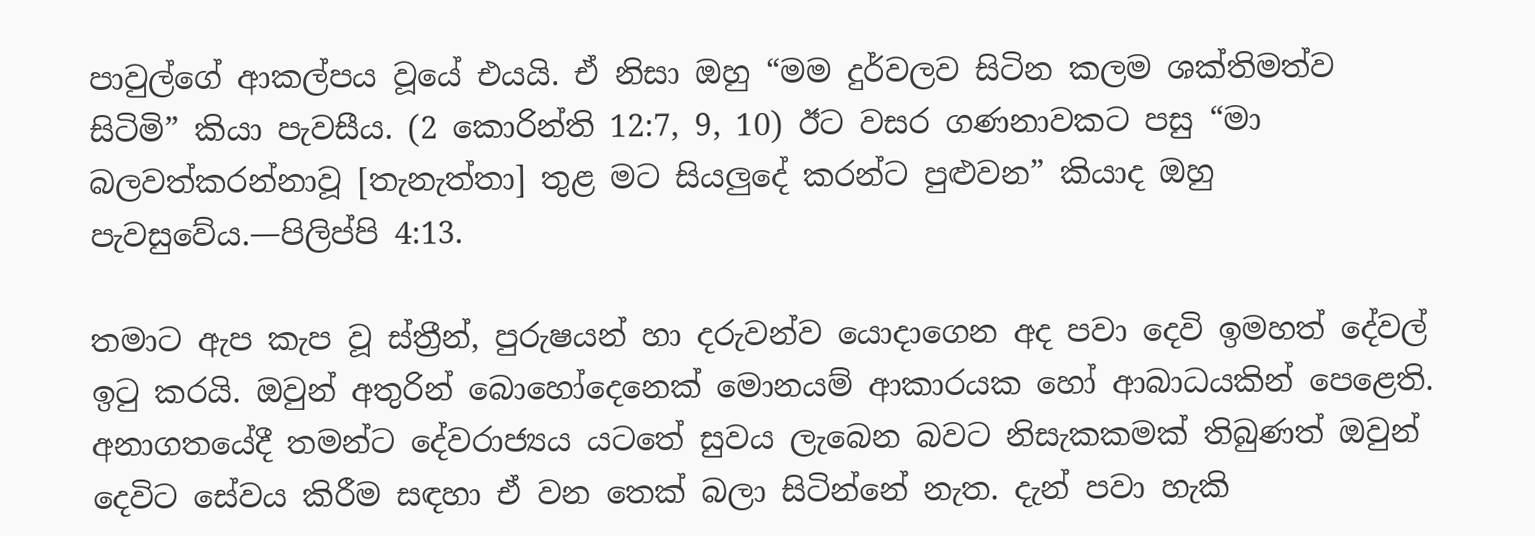පාවුල්ගේ ආකල්පය වූයේ එයයි. ඒ නිසා ඔහු “මම දුර්වලව සිටින කලම ශක්තිමත්ව සිටිමි” කියා පැවසීය. (2 කොරින්ති 12:7, 9, 10) ඊට වසර ගණනාවකට පසු “මා බලවත්කරන්නාවූ [තැනැත්තා] තුළ මට සියලුදේ කරන්ට පුළුවන” කියාද ඔහු පැවසුවේය.—පිලිප්පි 4:13.

තමාට ඇප කැප වූ ස්ත්‍රීන්, පුරුෂයන් හා දරුවන්ව යොදාගෙන අද පවා දෙවි ඉමහත් දේවල් ඉටු කරයි. ඔවුන් අතුරින් බොහෝදෙනෙක් මොනයම් ආකාරයක හෝ ආබාධයකින් පෙළෙති. අනාගතයේදී තමන්ට දේවරාජ්‍යය යටතේ සුවය ලැබෙන බවට නිසැකකමක් තිබුණත් ඔවුන් දෙවිට සේවය කිරීම සඳහා ඒ වන තෙක් බලා සිටින්නේ නැත. දැන් පවා හැකි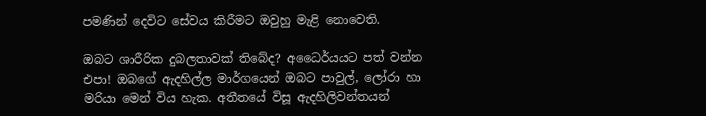පමණින් දෙවිට සේවය කිරීමට ඔවුහු මැළි නොවෙති.

ඔබට ශාරීරික දුබලතාවක් තිබේද? අධෛර්යයට පත් වන්න එපා! ඔබගේ ඇදහිල්ල මාර්ගයෙන් ඔබට පාවුල්, ලෝරා හා මරියා මෙන් විය හැක. අතීතයේ විසූ ඇදහිලිවන්තයන්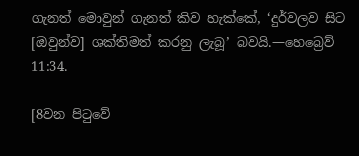ගැනත් මොවුන් ගැනත් කිව හැක්කේ, ‘දුර්වලව සිට [ඔවුන්ව] ශක්තිමත් කරනු ලැබූ’ බවයි.—හෙබ්‍රෙව් 11:34.

[8වන පිටුවේ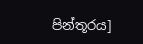පින්තූරය]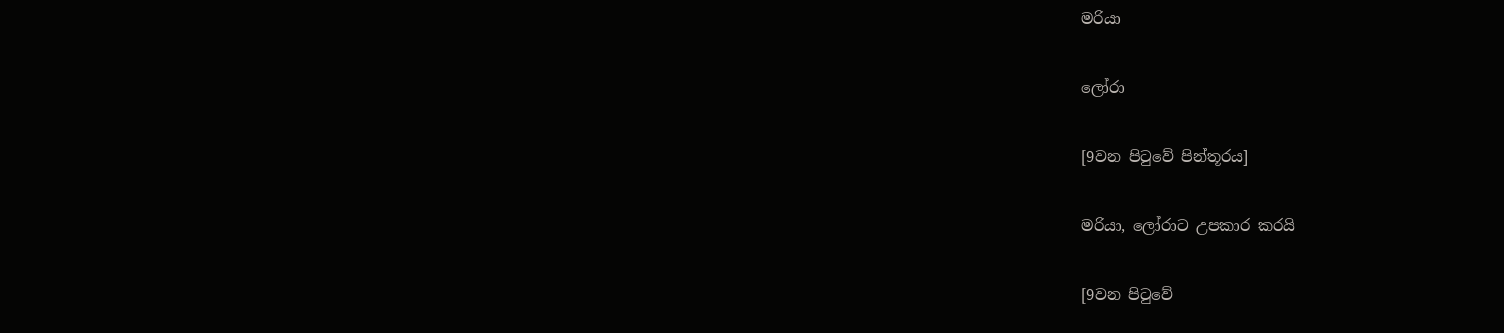මරියා

ලෝරා

[9වන පිටුවේ පින්තූරය]

මරියා, ලෝරාට උපකාර කරයි

[9වන පිටුවේ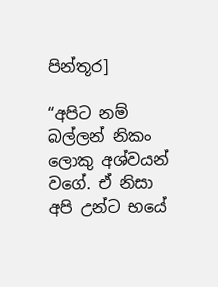පින්තූර]

“අපිට නම් බල්ලන් නිකං ලොකු අශ්වයන් වගේ. ඒ නිසා අපි උන්ට භයේ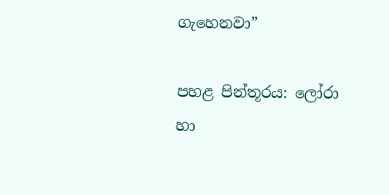ගැහෙනවා”

පහළ පින්තූරය: ලෝරා හා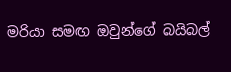මරියා සමඟ ඔවුන්ගේ බයිබල්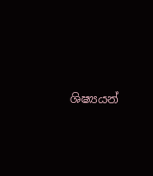ශිෂ්‍යයන්